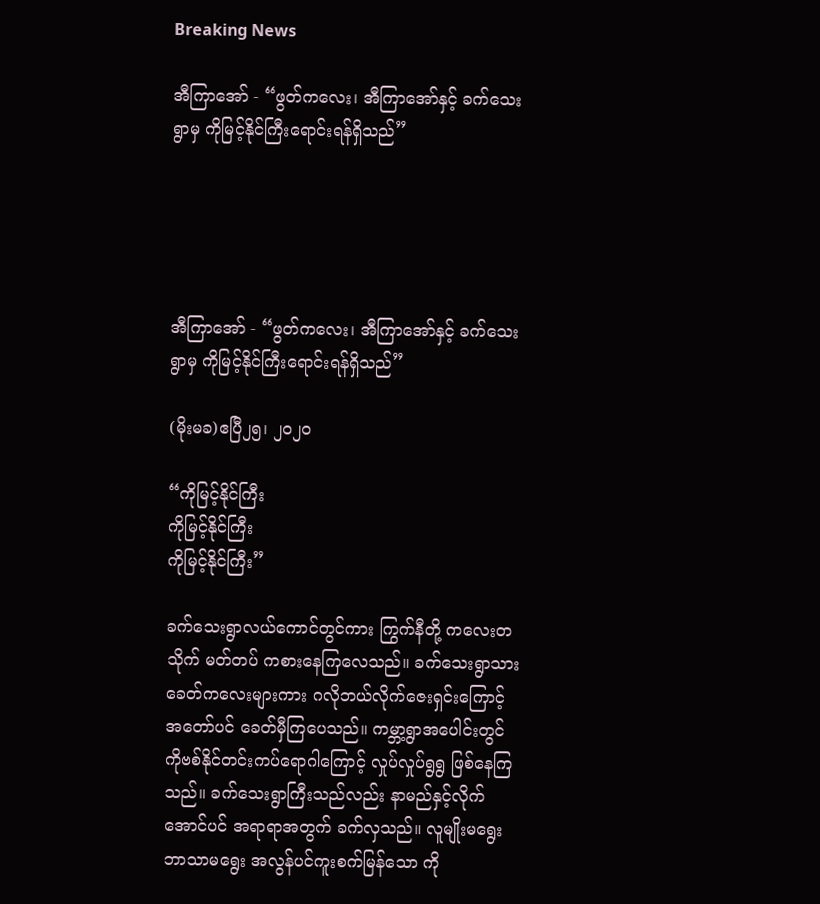Breaking News

အီကြာအော် - “ဖွတ်ကလေး၊ အီကြာအော်နှင့် ခက်သေးရွာမှ ကိုမြင့်နိုင်ကြီးရောင်းရန်ရှိသည်”





အီကြာအော် - “ဖွတ်ကလေး၊ အီကြာအော်နှင့် ခက်သေးရွာမှ ကိုမြင့်နိုင်ကြီးရောင်းရန်ရှိသည်”

(မိုးမခ)ဧပြီ၂၅၊ ၂၀၂၀

“ကိုမြင့်နိုင်ကြီး
ကိုမြင့်နိုင်ကြီး
ကိုမြင့်နိုင်ကြီး”

ခက်သေးရွာလယ်ကောင်တွင်ကား ကြွက်နီတို့ ကလေးတသိုက် မတ်တပ် ကစားနေကြလေသည်။ ခက်သေးရွာသား ခေတ်ကလေးများကား ဂလိုဘယ်လိုက်ဇေးရှင်းကြောင့် အတော်ပင် ခေတ်မှီကြပေသည်။ ကမ္ဘာ့ရွာအပေါင်းတွင် ကိုဗစ်နိုင်တင်းကပ်ရောဂါကြောင့် လှုပ်လှုပ်ရွရွ ဖြစ်နေကြသည်။ ခက်သေးရွာကြီးသည်လည်း နာမည်နှင့်လိုက်အောင်ပင် အရာရာအတွက် ခက်လှသည်။ လူမျိုးမရွေး ဘာသာမရွေး အလွန်ပင်ကူးစက်မြန်သော ကို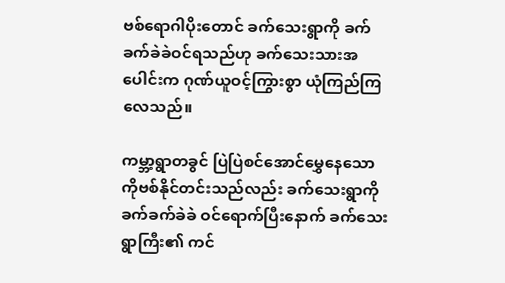ဗစ်ရောဂါပိုးတောင် ခက်သေးရွာကို ခက်ခက်ခဲခဲဝင်ရသည်ဟု ခက်သေးသားအပေါင်းက ဂုဏ်ယူဝင့်ကြွားစွာ ယုံကြည်ကြလေသည်။

ကမ္ဘာ့ရွာတခွင် ပြဲပြဲစင်အောင်မွှေနေသော ကိုဗစ်နိုင်တင်းသည်လည်း ခက်သေးရွာကို ခက်ခက်ခဲခဲ ဝင်ရောက်ပြီးနောက် ခက်သေးရွာကြီး၏ ကင်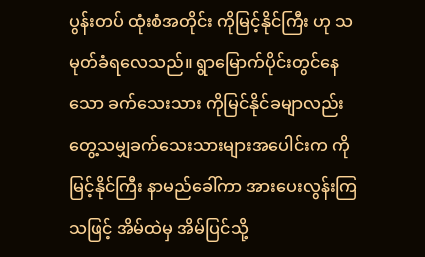ပွန်းတပ် ထုံးစံအတိုင်း ကိုမြင့်နိုင်ကြီး ဟု သမုတ်ခံရလေသည်။ ရွာမြောက်ပိုင်းတွင်နေသော ခက်သေးသား ကိုမြင်နိုင်ခမျာလည်း တွေ့သမျှခက်သေးသားများအပေါင်းက ကိုမြင့်နိုင်ကြီး နာမည်ခေါ်ကာ အားပေးလွန်းကြသဖြင့် အိမ်ထဲမှ အိမ်ပြင်သို့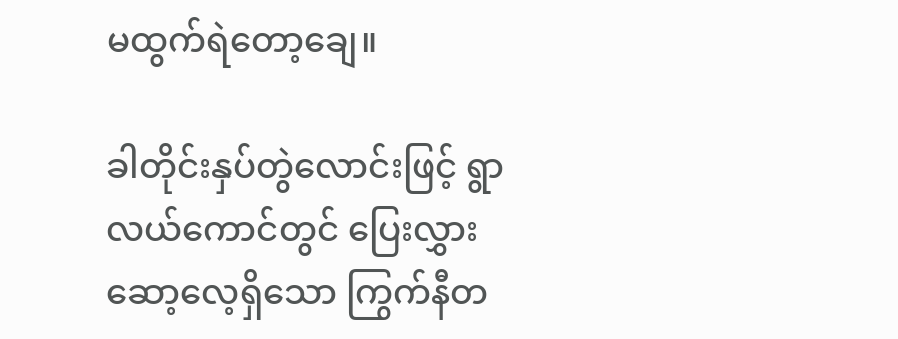မထွက်ရဲတော့ချေ။

ခါတိုင်းနှပ်တွဲလောင်းဖြင့် ရွာလယ်ကောင်တွင် ပြေးလွှားဆော့လေ့ရှိသော ကြွက်နီတ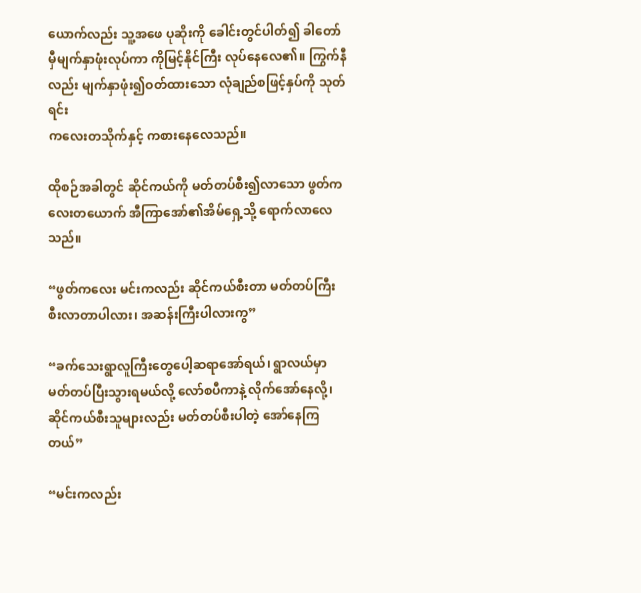ယောက်လည်း သူ့အဖေ ပုဆိုးကို ခေါင်းတွင်ပါတ်၍ ခါတော်မှီမျက်နှာဖုံးလုပ်ကာ ကိုမြင့်နိုင်ကြီး လုပ်နေလေ၏။ ကြွက်နီလည်း မျက်နှာဖုံး၍ဝတ်ထားသော လုံချည်စဖြင့်နှပ်ကို သုတ်ရင်း
ကလေးတသိုက်နှင့် ကစားနေလေသည်။

ထိုစဉ်အခါတွင် ဆိုင်ကယ်ကို မတ်တပ်စီး၍လာသော ဖွတ်ကလေးတယောက် အီကြာအော်၏အိမ်ရှေ့သို့ ရောက်လာလေသည်။

“ဖွတ်ကလေး မင်းကလည်း ဆိုင်ကယ်စီးတာ မတ်တပ်ကြီး စီးလာတာပါလား၊ အဆန်းကြီးပါလားကွ”

“ခက်သေးရွာလူကြီးတွေပေါ့ဆရာအော်ရယ်၊ ရွာလယ်မှာ မတ်တပ်ပြီးသွားရမယ်လို့ လော်စပီကာနဲ့ လိုက်အော်နေလို့၊ ဆိုင်ကယ်စီးသူများလည်း မတ်တပ်စီးပါတဲ့ အော်နေကြတယ်”

“မင်းကလည်း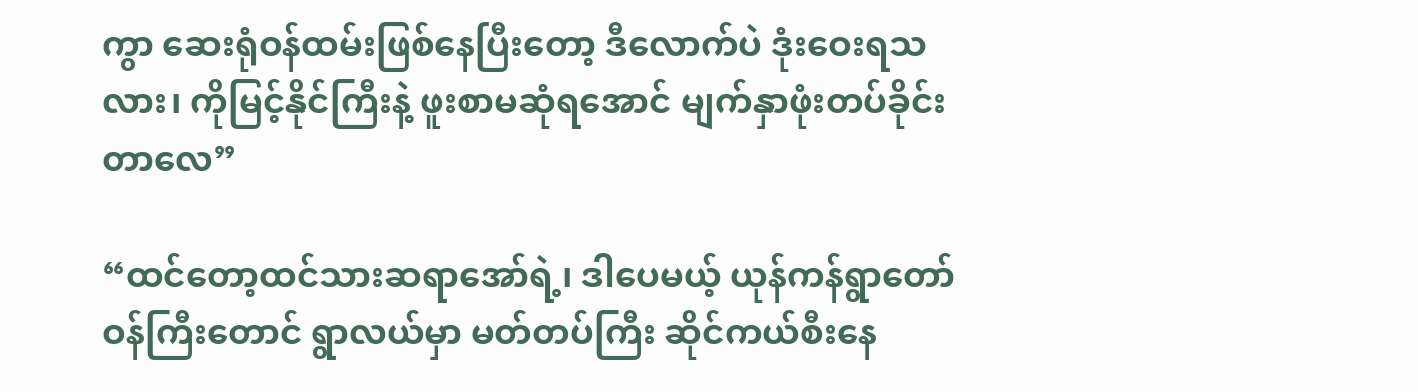ကွာ ဆေးရုံဝန်ထမ်းဖြစ်နေပြီးတော့ ဒီလောက်ပဲ ဒုံးဝေးရသလား၊ ကိုမြင့်နိုင်ကြီးနဲ့ ဖူးစာမဆုံရအောင် မျက်နှာဖုံးတပ်ခိုင်းတာလေ”

“ထင်တော့ထင်သားဆရာအော်ရဲ့၊ ဒါပေမယ့် ယုန်ကန်ရွာတော်ဝန်ကြီးတောင် ရွာလယ်မှာ မတ်တပ်ကြီး ဆိုင်ကယ်စီးနေ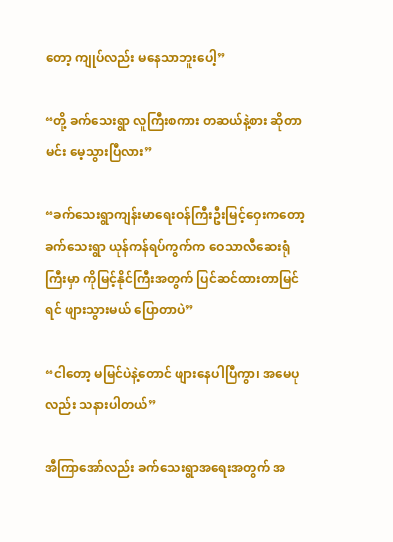တော့ ကျုပ်လည်း မနေသာဘူးပေါ့”

“တို့ ခက်သေးရွာ လူကြီးစကား တဆယ်နဲ့စား ဆိုတာ မင်း မေ့သွားပြီလား”

“ခက်သေးရွာကျန်းမာရေးဝန်ကြီးဦးမြင့်ဝှေးကတော့ ခက်သေးရွာ ယုန်ကန်ရပ်ကွက်က ဝေသာလီဆေးရုံကြီးမှာ ကိုမြင့်နိုင်ကြီးအတွက် ပြင်ဆင်ထားတာမြင်ရင် ဖျားသွားမယ် ပြောတာပဲ”

“ငါတော့ မမြင်ပဲနဲ့တောင် ဖျားနေပါပြီကွာ၊ အမေပုလည်း သနားပါတယ်”

အီကြာအော်လည်း ခက်သေးရွာအရေးအတွက် အ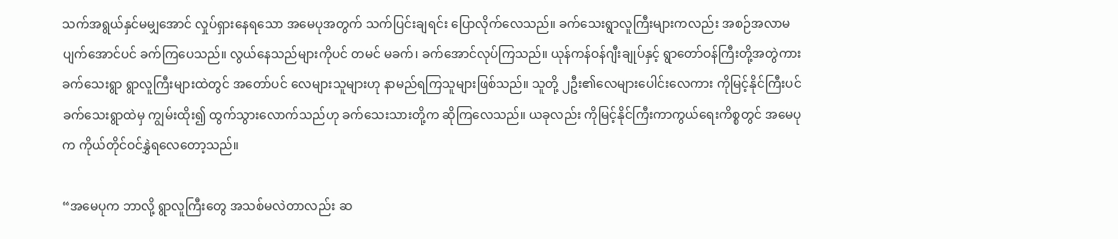သက်အရွယ်နှင်မမျှအောင် လှုပ်ရှားနေရသော အမေပုအတွက် သက်ပြင်းချရင်း ပြောလိုက်လေသည်။ ခက်သေးရွာလူကြီးများကလည်း အစဉ်အလာမပျက်အောင်ပင် ခက်ကြပေသည်။ လွယ်နေသည်များကိုပင် တမင် မခက်၊ ခက်အောင်လုပ်ကြသည်။ ယုန်ကန်ဝန်ဂျီးချုပ်နှင့် ရွာတော်ဝန်ကြီးတို့အတွဲကား ခက်သေးရွာ ရွာလူကြီးများထဲတွင် အတော်ပင် လေများသူများဟု နာမည်ရကြသူများဖြစ်သည်။ သူတို့ ၂ဦး၏လေများပေါင်းလေကား ကိုမြင့်နိုင်ကြီးပင် ခက်သေးရွာထဲမှ ကျွမ်းထိုး၍ ထွက်သွားလောက်သည်ဟု ခက်သေးသားတို့က ဆိုကြလေသည်။ ယခုလည်း ကိုမြင့်နိုင်ကြီးကာကွယ်ရေးကိစ္စတွင် အမေပုက ကိုယ်တိုင်ဝင်နွှဲရလေတော့သည်။

“အမေပုက ဘာလို့ ရွာလူကြီးတွေ အသစ်မလဲတာလည်း ဆ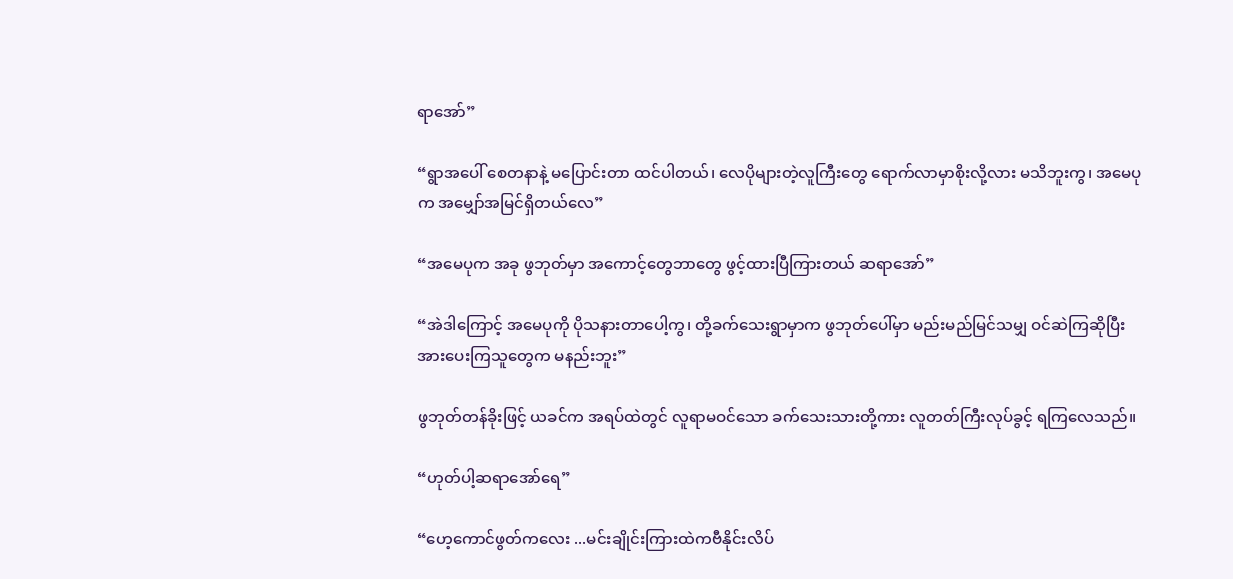ရာအော်”

“ရွာအပေါ် စေတနာနဲ့ မပြောင်းတာ ထင်ပါတယ်၊ လေပိုများတဲ့လူကြီးတွေ ရောက်လာမှာစိုးလို့လား မသိဘူးကွ၊ အမေပုက အမျှော်အမြင်ရှိတယ်လေ”

“အမေပုက အခု ဖွဘုတ်မှာ အကောင့်တွေဘာတွေ ဖွင့်ထားပြီကြားတယ် ဆရာအော်”

“အဲဒါကြောင့် အမေပုကို ပိုသနားတာပေါ့ကွ၊ တို့ခက်သေးရွာမှာက ဖွဘုတ်ပေါ်မှာ မည်းမည်မြင်သမျှ ဝင်ဆဲကြဆိုပြီး အားပေးကြသူတွေက မနည်းဘူး”

ဖွဘုတ်တန်ခိုးဖြင့် ယခင်က အရပ်ထဲတွင် လူရာမဝင်သော ခက်သေးသားတို့ကား လူတတ်ကြီးလုပ်ခွင့် ရကြလေသည်။

“ဟုတ်ပါ့ဆရာအော်ရေ”

“ဟေ့ကောင်ဖွတ်ကလေး ...မင်းချိုင်းကြားထဲကဗီနိုင်းလိပ်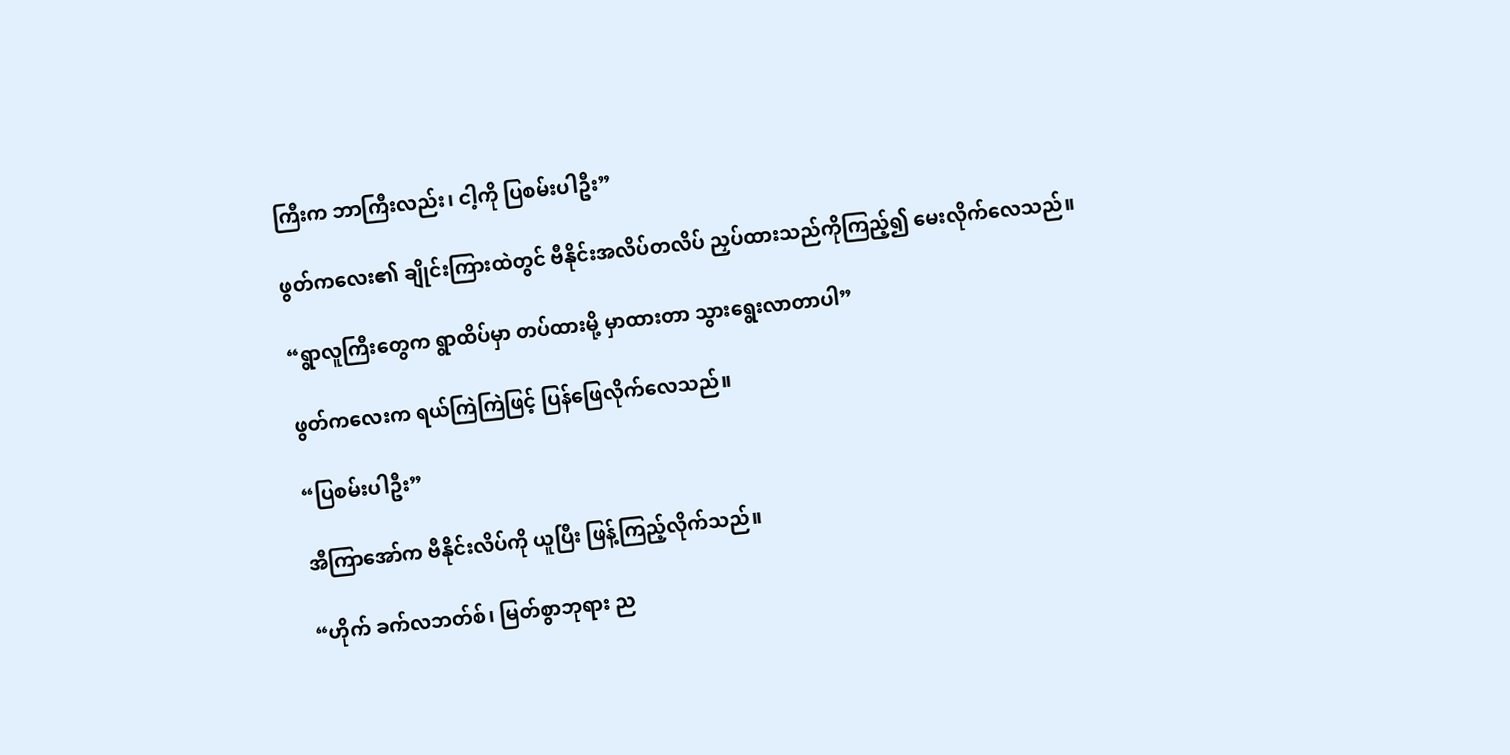ကြီးက ဘာကြီးလည်း၊ ငါ့ကို ပြစမ်းပါဦး”

ဖွတ်ကလေး၏ ချိုင်းကြားထဲတွင် ဗီနိုင်းအလိပ်တလိပ် ညှပ်ထားသည်ကိုကြည့်၍ မေးလိုက်လေသည်။

“ရွာလူကြီးတွေက ရွာထိပ်မှာ တပ်ထားမို့ မှာထားတာ သွားရွေးလာတာပါ”

ဖွတ်ကလေးက ရယ်ကြဲကြဲဖြင့် ပြန်ဖြေလိုက်လေသည်။

“ပြစမ်းပါဦး”

အီကြာအော်က ဗီနိုင်းလိပ်ကို ယူပြီး ဖြန့်ကြည့်လိုက်သည်။

“ဟိုက် ခက်လဘတ်စ်၊ မြတ်စွာဘုရား ည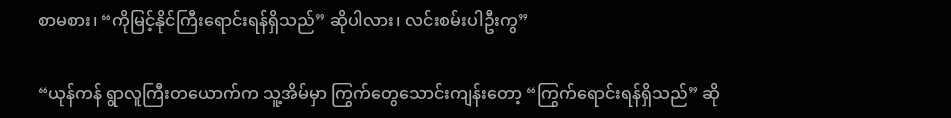စာမစား၊ “ကိုမြင့်နိုင်ကြီးရောင်းရန်ရှိသည်” ဆိုပါလား၊ လင်းစမ်းပါဦးကွ”

“ယုန်ကန် ရွာလူကြီးတယောက်က သူ့အိမ်မှာ ကြွက်တွေသောင်းကျန်းတော့ “ကြွက်ရောင်းရန်ရှိသည်” ဆို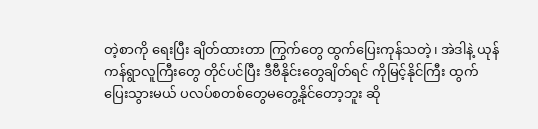တဲ့စာကို ရေးပြီး ချိတ်ထားတာ ကြွက်တွေ ထွက်ပြေးကုန်သတဲ့၊ အဲဒါနဲ့ ယုန်ကန်ရွာလူကြီးတွေ တိုင်ပင်ပြီး ဒီဗီနိုင်းတွေချိတ်ရင် ကိုမြင့်နိုင်ကြီး ထွက်ပြေးသွားမယ် ပလပ်စတစ်တွေမတွေ့နိုင်တော့ဘူး ဆို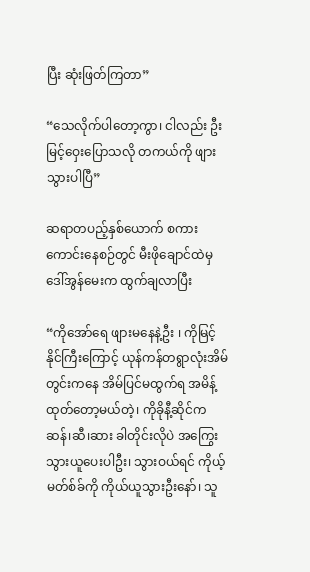ပြီး ဆုံးဖြတ်ကြတာ”

“သေလိုက်ပါတော့ကွာ၊ ငါလည်း ဦးမြင့်ဝှေးပြောသလို တကယ်ကို ဖျားသွားပါပြီ”

ဆရာတပည့်နှစ်ယောက် စကားကောင်းနေစဉ်တွင် မီးဖိုချောင်ထဲမှ ဒေါ်အွန်မေးက ထွက်ချလာပြီး

“ကိုအော်ရေ ဖျားမနေနဲ့ဦး ၊ ကိုမြင့်နိုင်ကြီးကြောင့် ယုန်ကန်တရွာလုံးအိမ်တွင်းကနေ အိမ်ပြင်မထွက်ရ အမိန့်ထုတ်တော့မယ်တဲ့၊ ကိုခိုနီ့ဆိုင်က ဆန်၊ဆီ၊ဆား ခါတိုင်းလိုပဲ အကြွေးသွားယူပေးပါဦး၊ သွားဝယ်ရင် ကိုယ့်မတ်စ်ခ်ကို ကိုယ်ယူသွားဦးနော်၊ သူ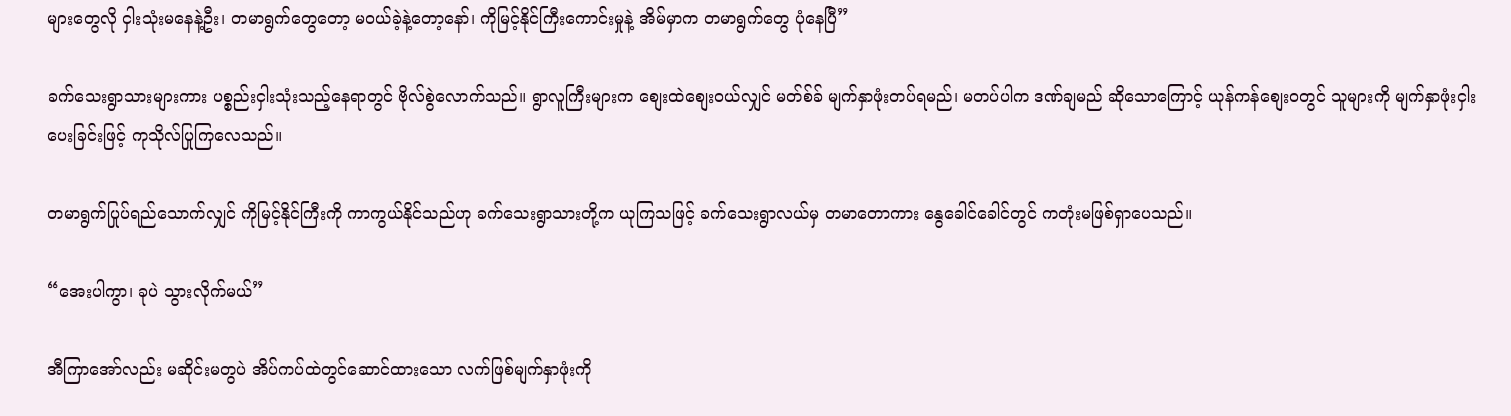များတွေလို ငှါးသုံးမနေနဲ့ဦး၊ တမာရွက်တွေတော့ မဝယ်ခဲ့နဲ့တော့နော်၊ ကိုမြင့်နိုင်ကြီးကောင်းမှုနဲ့ အိမ်မှာက တမာရွက်တွေ ပုံနေပြီ”

ခက်သေးရွာသားများကား ပစ္စည်းငှါးသုံးသည့်နေရာတွင် ဗိုလ်စွဲလောက်သည်။ ရွာလူကြီးများက စျေးထဲစျေးဝယ်လျှင် မတ်စ်ခ် မျက်နှာဖုံးတပ်ရမည်၊ မတပ်ပါက ဒဏ်ချမည် ဆိုသောကြောင့် ယုန်ကန်စျေးဝတွင် သူများကို မျက်နှာဖုံးငှါးပေးခြင်းဖြင့် ကုသိုလ်ပြုကြလေသည်။

တမာရွက်ပြုပ်ရည်သောက်လျှင် ကိုမြင့်နိုင်ကြီးကို ကာကွယ်နိုင်သည်ဟု ခက်သေးရွာသားတို့က ယုကြသဖြင့် ခက်သေးရွာလယ်မှ တမာတောကား နွေခေါင်ခေါင်တွင် ကတုံးမဖြစ်ရှာပေသည်။

“အေးပါကွာ၊ ခုပဲ သွားလိုက်မယ်”

အီကြာအော်လည်း မဆိုင်းမတွပဲ အိပ်ကပ်ထဲတွင်ဆောင်ထားသော လက်ဖြစ်မျက်နှာဖုံးကို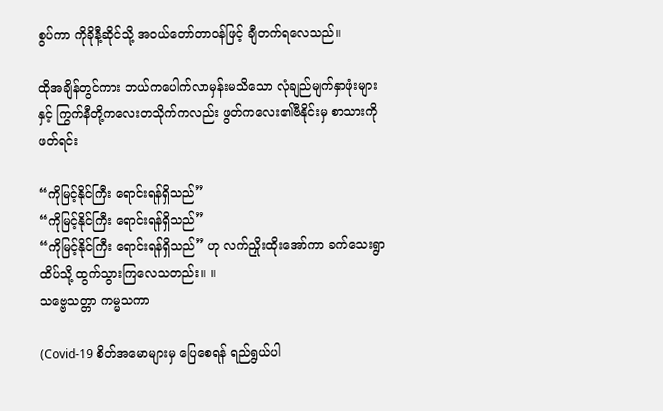စွပ်ကာ ကိုခိုနီ့ဆိုင်သို့ အဝယ်တော်တာဝန်ဖြင့် ချီတက်ရလေသည်။

ထိုအချိန်တွင်ကား ဘယ်ကပေါက်လာမှန်းမသိသော လုံချည်မျက်နှာဖုံးများနှင့် ကြွက်နီတို့ကလေးတသိုက်ကလည်း ဖွတ်ကလေး၏ဗီနိုင်းမှ စာသားကိုဖတ်ရင်း

“ကိုမြင့်နိုင်ကြီး ရောင်းရန်ရှိသည်”
“ကိုမြင့်နိုင်ကြီး ရောင်းရန်ရှိသည်”
“ကိုမြင့်နိုင်ကြီး ရောင်းရန်ရှိသည်” ဟု လက်ညှိုးထိုးအော်ကာ ခက်သေးရွာထိပ်သို့ ထွက်သွားကြလေသတည်း။ ။
သဗ္ဗေသတ္တာ ကမ္မသကာ

(Covid-19 စိတ်အမောများမှ ပြေစေရန် ရည်ရွယ်ပါ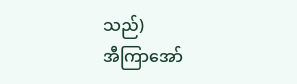သည်)
အီကြာအော်